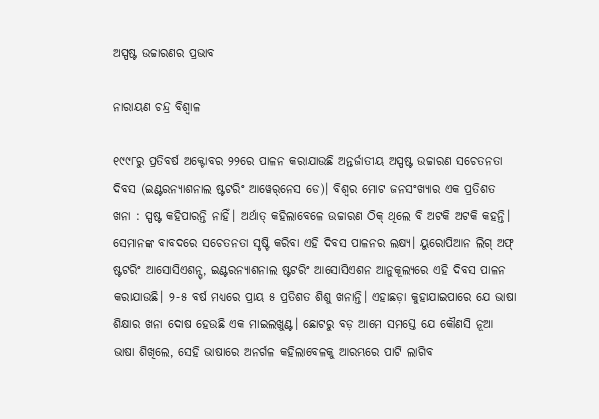ଅସ୍ପଷ୍ଟ ଉଚ୍ଚାରଣର ପ୍ରଭାବ

ନାରାୟଣ ଚନ୍ଦ୍ର ବିଶ୍ୱାଳ

୧୯୯୮ରୁ ପ୍ରତିବର୍ଷ ଅକ୍ଟୋବର ୨୨ରେ ପାଳନ କରାଯାଉଛି ଅନ୍ତର୍ଜାତୀୟ ଅସ୍ପଷ୍ଟ ଉଚ୍ଚାରଣ ସଚେତନତା ଦିବସ (ଇଣ୍ଟରନ୍ୟାଶନାଲ ଷ୍ଟଟରିଂ ଆୱେର୍‌ନେସ ଡେ)। ବିଶ୍ୱର ମୋଟ ଜନସଂଖ୍ୟାର ଏକ ପ୍ରତିଶତ ଖନା : ସ୍ପଷ୍ଟ କହିପାରନ୍ତି ନାହିଁ। ଅର୍ଥାତ୍‌ କହିଲାବେଳେ ଉଚ୍ଚାରଣ ଠିକ୍‌ ଥିଲେ ବି ଅଟକି ଅଟକି କହନ୍ତି। ସେମାନଙ୍କ ବାବଦରେ ସଚେତନତା ସୃଷ୍ଟି କରିବା ଏହି ଦିବସ ପାଳନର ଲକ୍ଷ୍ୟ। ୟୁରୋପିଆନ ଲିଗ୍‌ ଅଫ୍‌ ଷ୍ଟଟରିଂ ଆସୋସିଏଶନ୍ସ୍‌, ଇଣ୍ଟରନ୍ୟାଶନାଲ ଷ୍ଟଟରିଂ ଆସୋସିଏଶନ ଆନୁକୂଲ୍ୟରେ ଏହି ଦିବସ ପାଳନ କରାଯାଉଛି। ୨-୫ ବର୍ଷ ମଧ୍ୟରେ ପ୍ରାୟ ୫ ପ୍ରତିଶତ ଶିଶୁ ଖନାନ୍ତି। ଏହାଛଡ଼ା କୁହାଯାଇପାରେ ଯେ ଭାଷା ଶିକ୍ଷାର ଖନା ଦୋଷ ହେଉଛି ଏକ ମାଇଲଖୁଣ୍ଟ। ଛୋଟରୁ ବଡ଼ ଆମେ ସମସ୍ତେ ଯେ କୌଣସି ନୂଆ ଭାଷା ଶିଖିଲେ, ସେହି ଭାଷାରେ ଅନର୍ଗଳ କହିଲାବେଳକୁ ଆରମ୍ଭରେ ପାଟି ଲାଗିବ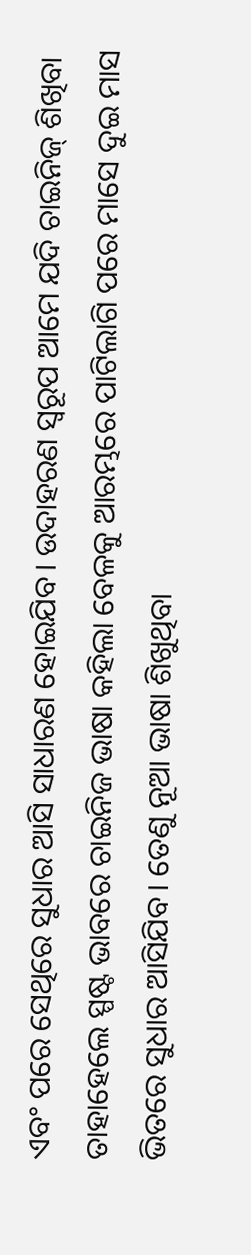ଏବଂ ପରେ ସେଥିରେ ସୁଧାର ଆସି ସାଧାରଣ ହୋଇଯିବ। ଉଦାହରଣ ସ୍ବରୂପ ଆମେ ଯଦି ଚାଇନିଜ୍‌ ଶିଖିବା ତାହାହେଲେ ସ୍ପଷ୍ଟ ଭାବରେ ଚାଇନିଜ ଭାଷା କହିଲା ବେଳକୁ ଆରମ୍ଭରେ ପାଟିଲାଗି ପରେ ମାସେ ଦୁଇ ମାସ ଭିତରେ ସୁଧାର ଆସିଯିବ। ତେଣୁ ନୂଆ ଭାଷା ଶିଖୁଥିବା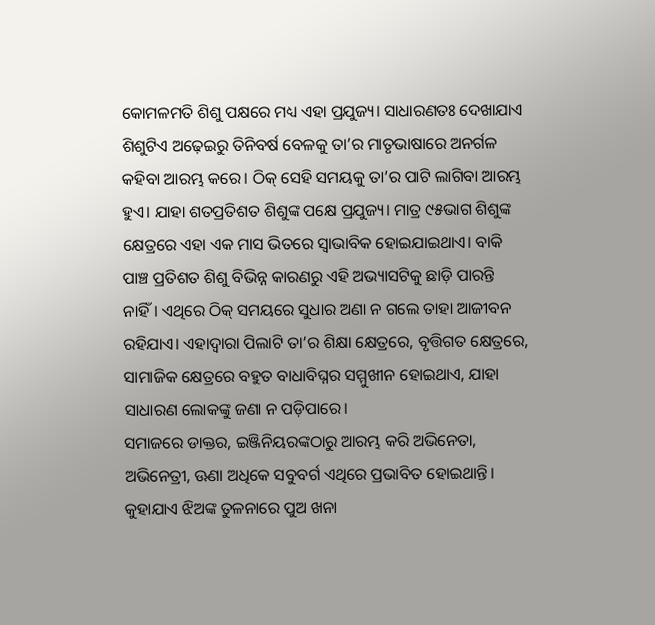କୋମଳମତି ଶିଶୁ ପକ୍ଷରେ ମଧ୍ୟ ଏହା ପ୍ରଯୁଜ୍ୟ। ସାଧାରଣତଃ ଦେଖାଯାଏ ଶିଶୁଟିଏ ଅଢ଼େଇରୁ ତିନିବର୍ଷ ବେଳକୁ ତା’ର ମାତୃଭାଷାରେ ଅନର୍ଗଳ କହିବା ଆରମ୍ଭ କରେ। ଠିକ୍‌ ସେହି ସମୟକୁ ତା’ର ପାଟି ଲାଗିବା ଆରମ୍ଭ ହୁଏ। ଯାହା ଶତପ୍ରତିଶତ ଶିଶୁଙ୍କ ପକ୍ଷେ ପ୍ରଯୁଜ୍ୟ। ମାତ୍ର ୯୫ଭାଗ ଶିଶୁଙ୍କ କ୍ଷେତ୍ରରେ ଏହା ଏକ ମାସ ଭିତରେ ସ୍ବାଭାବିକ ହୋଇଯାଇଥାଏ। ବାକି ପାଞ୍ଚ ପ୍ରତିଶତ ଶିଶୁ ବିଭିନ୍ନ କାରଣରୁ ଏହି ଅଭ୍ୟାସଟିକୁ ଛାଡ଼ି ପାରନ୍ତି ନାହିଁ। ଏଥିରେ ଠିକ୍‌ ସମୟରେ ସୁଧାର ଅଣା ନ ଗଲେ ତାହା ଆଜୀବନ ରହିଯାଏ। ଏହାଦ୍ୱାରା ପିଲାଟି ତା’ର ଶିକ୍ଷା କ୍ଷେତ୍ରରେ, ବୃତ୍ତିଗତ କ୍ଷେତ୍ରରେ, ସାମାଜିକ କ୍ଷେତ୍ରରେ ବହୁତ ବାଧାବିଘ୍ନର ସମ୍ମୁଖୀନ ହୋଇଥାଏ, ଯାହା ସାଧାରଣ ଲୋକଙ୍କୁ ଜଣା ନ ପଡ଼ିପାରେ।
ସମାଜରେ ଡାକ୍ତର, ଇଞ୍ଜିନିୟରଙ୍କଠାରୁ ଆରମ୍ଭ କରି ଅଭିନେତା, ଅଭିନେତ୍ରୀ, ଊଣା ଅଧିକେ ସବୁବର୍ଗ ଏଥିରେ ପ୍ରଭାବିତ ହୋଇଥାନ୍ତି। କୁହାଯାଏ ଝିଅଙ୍କ ତୁଳନାରେ ପୁଅ ଖନା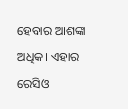ହେବାର ଆଶଙ୍କା ଅଧିକ। ଏହାର ରେସିଓ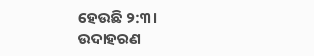ହେଉଛି ୨:୩। ଉଦାହରଣ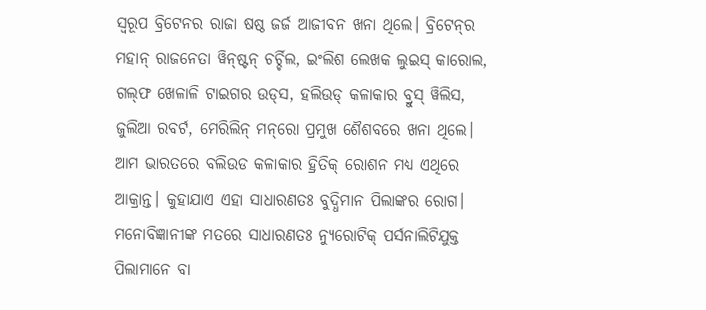ସ୍ବରୂପ ବ୍ରିଟେନର ରାଜା ଷଷ୍ଠ ଜର୍ଜ ଆଜୀବନ ଖନା ଥିଲେ। ବ୍ରିଟେନ୍‌ର ମହାନ୍‌ ରାଜନେତା ୱିନ୍‌ଷ୍ଟନ୍‌ ଚର୍ଚ୍ଚିଲ, ଇଂଲିଶ ଲେଖକ ଲୁଇସ୍‌ କାରୋଲ, ଗଲ୍‌ଫ ଖେଳାଳି ଟାଇଗର ଉଡ୍‌ସ, ହଲିଉଡ୍‌ କଳାକାର ବ୍ରୁସ୍‌ ୱିଲିସ, ଜୁଲିଆ ରବର୍ଟ, ମେରିଲିନ୍‌ ମନ୍‌ରୋ ପ୍ରମୁଖ ଶୈଶବରେ ଖନା ଥିଲେ। ଆମ ଭାରତରେ ବଲିଉଡ କଳାକାର ହ୍ରିତିକ୍‌ ରୋଶନ ମଧ୍ୟ ଏଥିରେ ଆକ୍ରାନ୍ତ। କୁହାଯାଏ ଏହା ସାଧାରଣତଃ ବୁଦ୍ଧିମାନ ପିଲାଙ୍କର ରୋଗ। ମନୋବିଜ୍ଞାନୀଙ୍କ ମତରେ ସାଧାରଣତଃ ନ୍ୟୁରୋଟିକ୍‌ ପର୍ସନାଲିଟିଯୁକ୍ତ ପିଲାମାନେ ବା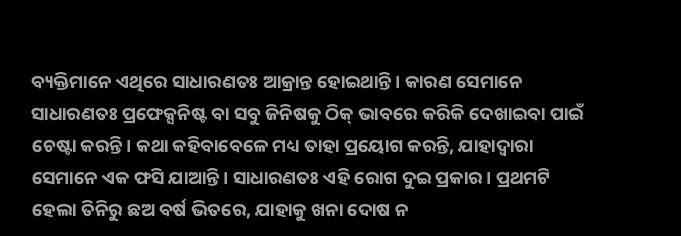ବ୍ୟକ୍ତିମାନେ ଏଥିରେ ସାଧାରଣତଃ ଆକ୍ରାନ୍ତ ହୋଇଥାନ୍ତି। କାରଣ ସେମାନେ ସାଧାରଣତଃ ପ୍ରଫେକ୍ସନିଷ୍ଟ ବା ସବୁ ଜିନିଷକୁ ଠିକ୍‌ ଭାବରେ କରିକି ଦେଖାଇବା ପାଇଁ ଚେଷ୍ଟା କରନ୍ତି। କଥା କହିବାବେଳେ ମଧ୍ୟ ତାହା ପ୍ରୟୋଗ କରନ୍ତି, ଯାହାଦ୍ୱାରା ସେମାନେ ଏକ ଫସି ଯାଆନ୍ତି। ସାଧାରଣତଃ ଏହି ରୋଗ ଦୁଇ ପ୍ରକାର। ପ୍ରଥମଟି ହେଲା ତିନିରୁ ଛଅ ବର୍ଷ ଭିତରେ, ଯାହାକୁ ଖନା ଦୋଷ ନ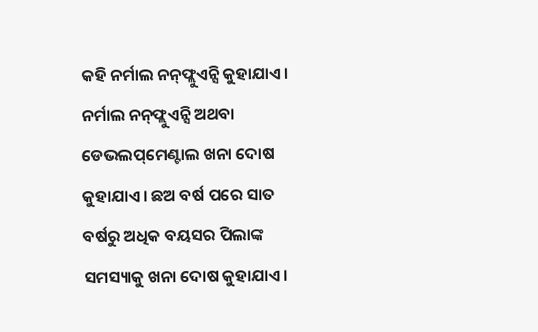କହି ନର୍ମାଲ ନନ୍‌ଫ୍ଲୁଏନ୍ସି କୁହାଯାଏ। ନର୍ମାଲ ନନ୍‌ଫ୍ଲୁଏନ୍ସି ଅଥବା ଡେଭଲପ୍‌ମେଣ୍ଟାଲ ଖନା ଦୋଷ କୁହାଯାଏ। ଛଅ ବର୍ଷ ପରେ ସାତ ବର୍ଷରୁ ଅଧିକ ବୟସର ପିଲାଙ୍କ ସମସ୍ୟାକୁ ଖନା ଦୋଷ କୁହାଯାଏ।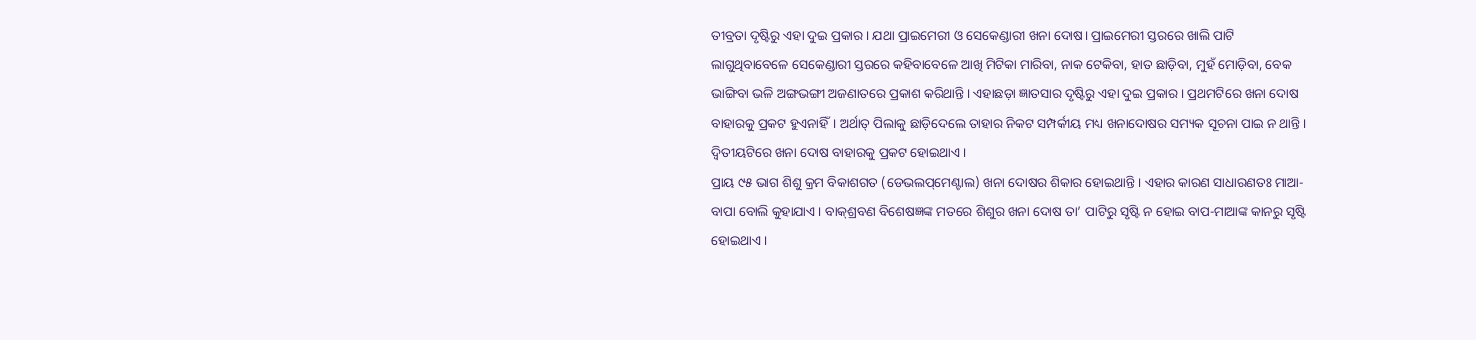ତୀବ୍ରତା ଦୃଷ୍ଟିରୁ ଏହା ଦୁଇ ପ୍ରକାର। ଯଥା ପ୍ରାଇମେରୀ ଓ ସେକେଣ୍ଡାରୀ ଖନା ଦୋଷ। ପ୍ରାଇମେରୀ ସ୍ତରରେ ଖାଲି ପାଟି ଲାଗୁଥିବାବେଳେ ସେକେଣ୍ଡାରୀ ସ୍ତରରେ କହିବାବେଳେ ଆଖି ମିଟିକା ମାରିବା, ନାକ ଟେକିବା, ହାତ ଛାଡ଼ିବା, ମୁହଁ ମୋଡ଼ିବା, ବେକ ଭାଙ୍ଗିବା ଭଳି ଅଙ୍ଗଭଙ୍ଗୀ ଅଜଣାତରେ ପ୍ରକାଶ କରିଥାନ୍ତି। ଏହାଛଡ଼ା ଜ୍ଞାତସାର ଦୃଷ୍ଟିରୁ ଏହା ଦୁଇ ପ୍ରକାର। ପ୍ରଥମଟିରେ ଖନା ଦୋଷ ବାହାରକୁ ପ୍ରକଟ ହୁଏନାହିଁ। ଅର୍ଥାତ୍‌ ପିଲାକୁ ଛାଡ଼ିଦେଲେ ତାହାର ନିକଟ ସମ୍ପର୍କୀୟ ମଧ୍ୟ ଖନାଦୋଷର ସମ୍ୟକ ସୂଚନା ପାଇ ନ ଥାନ୍ତି। ଦ୍ୱିତୀୟଟିରେ ଖନା ଦୋଷ ବାହାରକୁ ପ୍ରକଟ ହୋଇଥାଏ।
ପ୍ରାୟ ୯୫ ଭାଗ ଶିଶୁ କ୍ରମ ବିକାଶଗତ (ଡେଭଲପ୍‌ମେଣ୍ଟାଲ) ଖନା ଦୋଷର ଶିକାର ହୋଇଥାନ୍ତି। ଏହାର କାରଣ ସାଧାରଣତଃ ମାଆ-ବାପା ବୋଲି କୁହାଯାଏ। ବାକ୍‌ଶ୍ରବଣ ବିଶେଷଜ୍ଞଙ୍କ ମତରେ ଶିଶୁର ଖନା ଦୋଷ ତା’ ପାଟିରୁ ସୃଷ୍ଟି ନ ହୋଇ ବାପ-ମାଆଙ୍କ କାନରୁ ସୃଷ୍ଟି ହୋଇଥାଏ।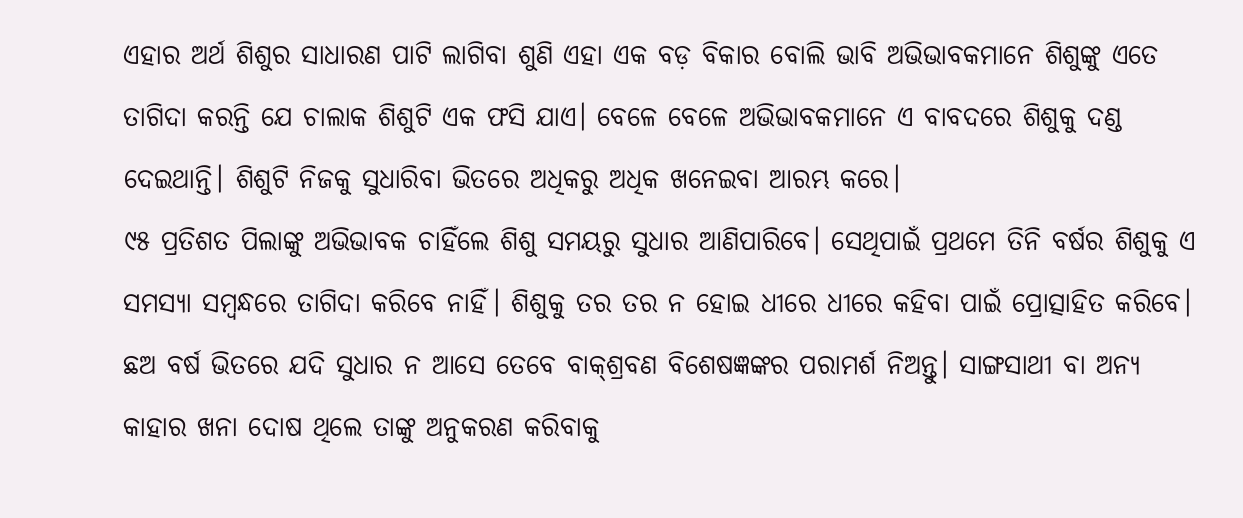ଏହାର ଅର୍ଥ ଶିଶୁର ସାଧାରଣ ପାଟି ଲାଗିବା ଶୁଣି ଏହା ଏକ ବଡ଼ ବିକାର ବୋଲି ଭାବି ଅଭିଭାବକମାନେ ଶିଶୁଙ୍କୁ ଏତେ ତାଗିଦା କରନ୍ତି ଯେ ଚାଲାକ ଶିଶୁଟି ଏକ ଫସି ଯାଏ। ବେଳେ ବେଳେ ଅଭିଭାବକମାନେ ଏ ବାବଦରେ ଶିଶୁକୁ ଦଣ୍ଡ ଦେଇଥାନ୍ତି। ଶିଶୁଟି ନିଜକୁ ସୁଧାରିବା ଭିତରେ ଅଧିକରୁ ଅଧିକ ଖନେଇବା ଆରମ୍ଭ କରେ।
୯୫ ପ୍ରତିଶତ ପିଲାଙ୍କୁ ଅଭିଭାବକ ଚାହିଁଲେ ଶିଶୁ ସମୟରୁ ସୁଧାର ଆଣିପାରିବେ। ସେଥିପାଇଁ ପ୍ରଥମେ ତିନି ବର୍ଷର ଶିଶୁକୁ ଏ ସମସ୍ୟା ସମ୍ବନ୍ଧରେ ତାଗିଦା କରିବେ ନାହିଁ। ଶିଶୁକୁ ତର ତର ନ ହୋଇ ଧୀରେ ଧୀରେ କହିବା ପାଇଁ ପ୍ରୋତ୍ସାହିତ କରିବେ। ଛଅ ବର୍ଷ ଭିତରେ ଯଦି ସୁଧାର ନ ଆସେ ତେବେ ବାକ୍‌ଶ୍ରବଣ ବିଶେଷଜ୍ଞଙ୍କର ପରାମର୍ଶ ନିଅନ୍ତୁ। ସାଙ୍ଗସାଥୀ ବା ଅନ୍ୟ କାହାର ଖନା ଦୋଷ ଥିଲେ ତାଙ୍କୁ ଅନୁକରଣ କରିବାକୁ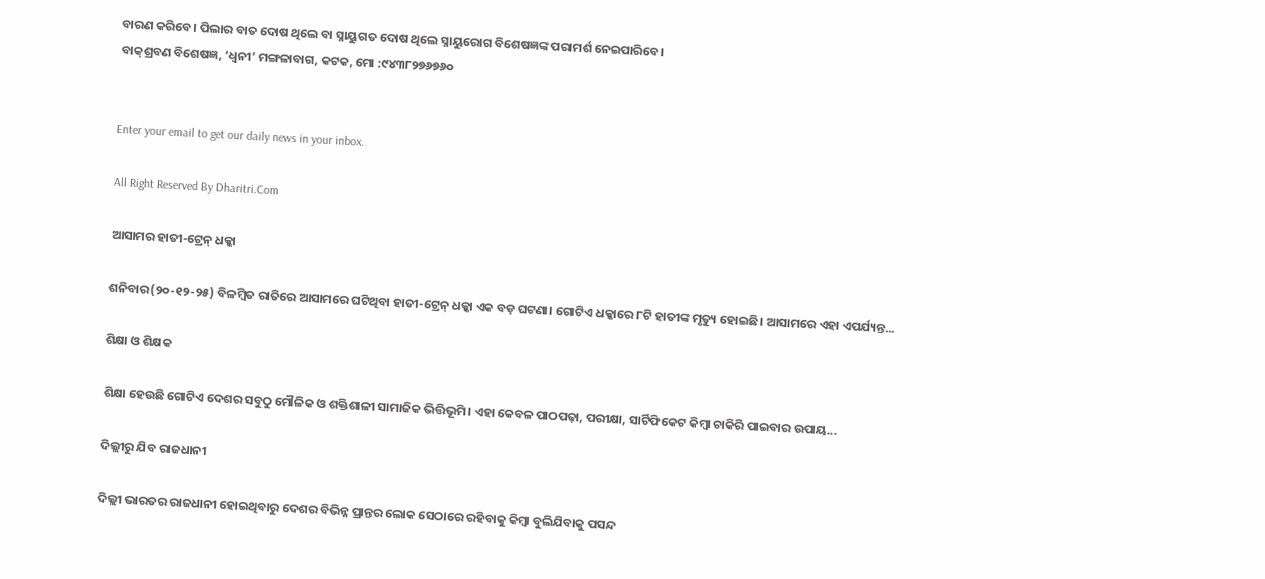ବାରଣ କରିବେ। ପିଲାର ବାତ ଦୋଷ ଥିଲେ ବା ସ୍ନାୟୁଗତ ଦୋଷ ଥିଲେ ସ୍ନାୟୁରୋଗ ବିଶେଷଜ୍ଞଙ୍କ ପରାମର୍ଶ ନେଇପାରିବେ।
ବାକ୍‌ଶ୍ରବଣ ବିଶେଷଜ୍ଞ, ‘ଧ୍ୱନୀ’ ମଙ୍ଗଳାବାଗ, କଟକ, ମୋ :୯୪୩୮୨୭୬୭୬୦


Enter your email to get our daily news in your inbox.

All Right Reserved By Dharitri.Com

ଆସାମର ହାତୀ-ଟ୍ରେନ୍‌ ଧକ୍କା

ଶନିବାର(୨୦-୧୨-୨୫) ବିଳମ୍ବିତ ରାତିରେ ଆସାମରେ ଘଟିଥିବା ହାତୀ-ଟ୍ରେନ୍‌ ଧକ୍କା ଏକ ବଡ଼ ଘଟଣା। ଗୋଟିଏ ଧକ୍କାରେ ୮ଟି ହାତୀଙ୍କ ମୃତ୍ୟୁ ହୋଇଛି। ଆସାମରେ ଏହା ଏପର୍ଯ୍ୟନ୍ତ...

ଶିକ୍ଷା ଓ ଶିକ୍ଷକ

ଶିକ୍ଷା ହେଉଛି ଗୋଟିଏ ଦେଶର ସବୁଠୁ ମୌଳିକ ଓ ଶକ୍ତିଶାଳୀ ସାମାଜିକ ଭିତ୍ତିଭୂମି। ଏହା କେବଳ ପାଠପଢ଼ା, ପରୀକ୍ଷା, ସାର୍ଟିଫିକେଟ କିମ୍ବା ଚାକିରି ପାଇବାର ଉପାୟ...

ଦିଲ୍ଲୀରୁ ଯିବ ରାଜଧାନୀ

ଦିଲ୍ଲୀ ଭାରତର ରାଜଧାନୀ ହୋଇଥିବାରୁ ଦେଶର ବିଭିନ୍ନ ପ୍ରାନ୍ତର ଲୋକ ସେଠାରେ ରହିବାକୁ କିମ୍ବା ବୁଲିଯିବାକୁ ପସନ୍ଦ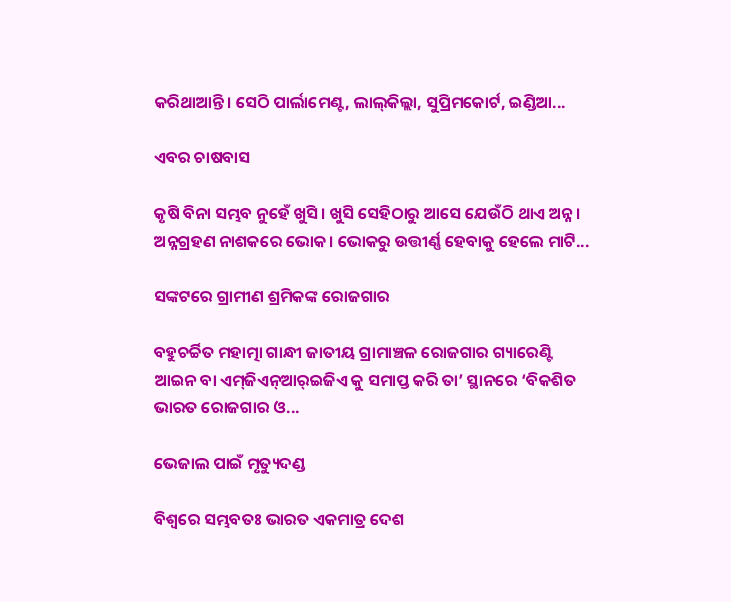କରିଥାଆନ୍ତି। ସେଠି ପାର୍ଲାମେଣ୍ଟ, ଲାଲ୍‌କିଲ୍ଲା, ସୁପ୍ରିମକୋର୍ଟ, ଇଣ୍ଡିଆ...

ଏବର ଚାଷବାସ

କୃଷି ବିନା ସମ୍ଭବ ନୁହେଁ ଖୁସି। ଖୁସି ସେହିଠାରୁ ଆସେ ଯେଉଁଠି ଥାଏ ଅନ୍ନ। ଅନ୍ନଗ୍ରହଣ ନାଶକରେ ଭୋକ। ଭୋକରୁ ଉତ୍ତୀର୍ଣ୍ଣ ହେବାକୁ ହେଲେ ମାଟି...

ସଙ୍କଟରେ ଗ୍ରାମୀଣ ଶ୍ରମିକଙ୍କ ରୋଜଗାର

ବହୁଚର୍ଚ୍ଚିତ ମହାତ୍ମା ଗାନ୍ଧୀ ଜାତୀୟ ଗ୍ରାମାଞ୍ଚଳ ରୋଜଗାର ଗ୍ୟାରେଣ୍ଟି ଆଇନ ବା ଏମ୍‌ଜିଏନ୍‌ଆର୍‌ଇଜିଏ କୁ ସମାପ୍ତ କରି ତା’ ସ୍ଥାନରେ ‘ବିକଶିତ ଭାରତ ରୋଜଗାର ଓ...

ଭେଜାଲ ପାଇଁ ମୃତ୍ୟୁଦଣ୍ଡ

ବିଶ୍ୱରେ ସମ୍ଭବତଃ ଭାରତ ଏକମାତ୍ର ଦେଶ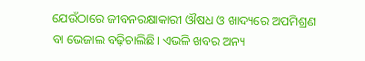ଯେଉଁଠାରେ ଜୀବନରକ୍ଷାକାରୀ ଔଷଧ ଓ ଖାଦ୍ୟରେ ଅପମିଶ୍ରଣ ବା ଭେଜାଲ ବଢ଼ିଚାଲିଛି। ଏଭଳି ଖବର ଅନ୍ୟ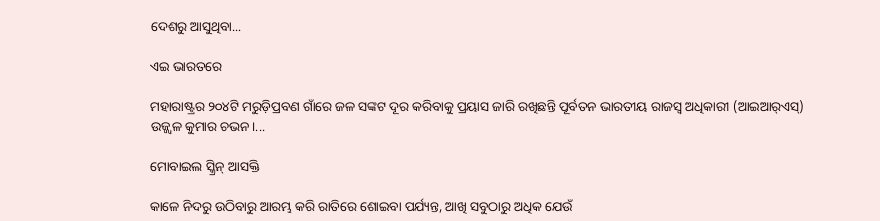ଦେଶରୁ ଆସୁଥିବା...

ଏଇ ଭାରତରେ

ମହାରାଷ୍ଟ୍ରର ୨୦୪ଟି ମରୁଡ଼ିପ୍ରବଣ ଗାଁରେ ଜଳ ସଙ୍କଟ ଦୂର କରିବାକୁ ପ୍ରୟାସ ଜାରି ରଖିଛନ୍ତି ପୂର୍ବତନ ଭାରତୀୟ ରାଜସ୍ବ ଅଧିକାରୀ (ଆଇଆର୍‌ଏସ୍‌) ଉଜ୍ଜ୍ୱଳ କୁମାର ଚଭନ।...

ମୋବାଇଲ ସ୍କ୍ରିନ୍‌ ଆସକ୍ତି

କାଳେ ନିଦରୁ ଉଠିବାରୁ ଆରମ୍ଭ କରି ରାତିରେ ଶୋଇବା ପର୍ଯ୍ୟନ୍ତ, ଆଖି ସବୁଠାରୁ ଅଧିକ ଯେଉଁ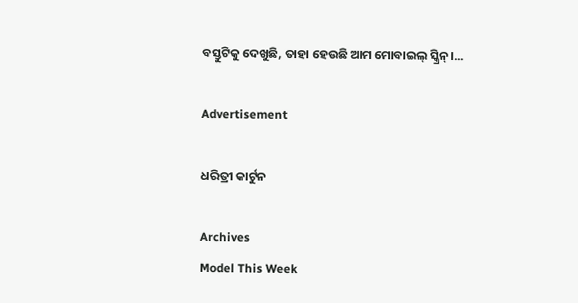ବସ୍ତୁଟିକୁ ଦେଖୁଛି, ତାହା ହେଉଛି ଆମ ମୋବାଇଲ୍‌ ସ୍କ୍ରିନ୍‌।...

Advertisement

ଧରିତ୍ରୀ କାର୍ଟୁନ

Archives
Model This Week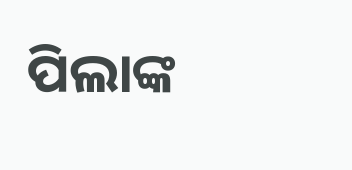ପିଲାଙ୍କ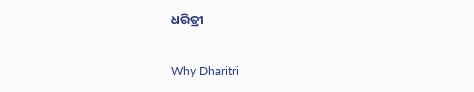ଧରିତ୍ରୀ

Why Dharitri